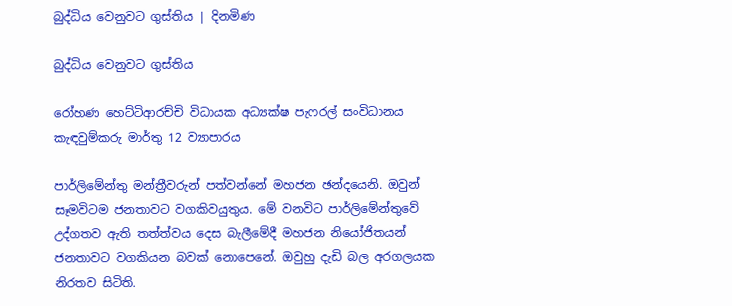බුද්ධිය වෙනුවට ගුස්තිය | දිනමිණ

බුද්ධිය වෙනුවට ගුස්තිය

රෝහණ හෙට්ටිආරච්චි විධායක අධ්‍යක්ෂ පැෆරල් සංවිධානය කැඳවුම්කරු මාර්තු 12 ව්‍යාපාරය

පාර්ලිමේන්තු මන්ත්‍රීවරුන් පත්වන්නේ මහජන ඡන්දයෙනි. ඔවුන් සෑමවිටම ජනතාවට වගකිවයුතුය. මේ වනවිට පාර්ලිමේන්තුවේ උද්ගතව ඇති තත්ත්වය දෙස බැලීමේදී මහජන නියෝජිතයන් ජනතාවට වගකියන බවක් නොපෙනේ. ඔවුහු දැඩි බල අරගලයක නිරතව සිටිති.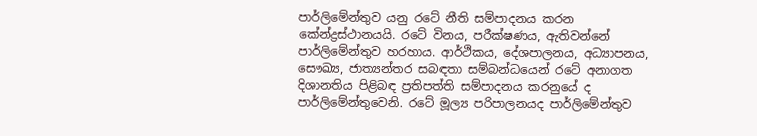පාර්ලිමේන්තුව යනු රටේ නීති සම්පාදනය කරන කේන්ද්‍රස්ථානයයි. රටේ විනය, පරීක්ෂණය, ඇතිවන්නේ පාර්ලිමේන්තුව හරහාය. ආර්ථිකය, දේශපාලනය, අධ්‍යාපනය, සෞඛ්‍ය, ජාත්‍යන්තර සබඳතා සම්බන්ධයෙන් රටේ අනාගත දිශානතිය පිළිබඳ ප්‍රතිපත්ති සම්පාදනය කරනුයේ ද පාර්ලිමේන්තුවෙනි. රටේ මූල්‍ය පරිපාලනයද පාර්ලිමේන්තුව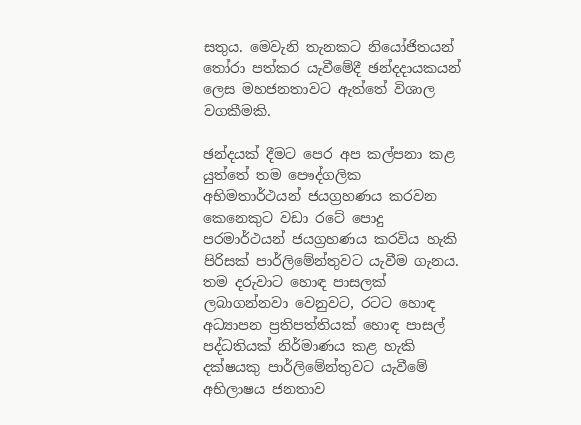සතුය. මෙවැනි තැනකට නියෝජිතයන් තෝරා පත්කර යැවීමේදී ඡන්දදායකයන් ලෙස මහජනතාවට ඇත්තේ විශාල වගකීමකි.

ඡන්දයක් දීමට පෙර අප කල්පනා කළ යුත්තේ තම පෞද්ගලික අභිමතාර්ථයන් ජයග්‍රහණය කරවන කෙනෙකුට වඩා රටේ පොදු පරමාර්ථයන් ජයග්‍රහණය කරවිය හැකි පිරිසක් පාර්ලිමේන්තුවට යැවීම ගැනය. තම දරුවාට හොඳ පාසලක් ලබාගන්නවා වෙනුවට, රටට හොඳ අධ්‍යාපන ප්‍රතිපත්තියක් හොඳ පාසල් පද්ධතියක් නිර්මාණය කළ හැකි දක්ෂයකු පාර්ලිමේන්තුවට යැවීමේ අභිලාෂය ජනතාව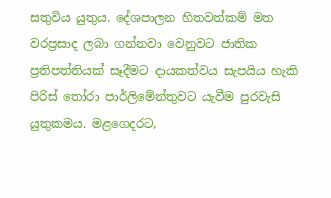සතුවිය යුතුය. දේශපාලන හිතවත්කම් මත වරප්‍රසාද ලබා ගන්නවා වෙනුවට ජාතික ප්‍රතිපත්තියක් සෑදීමට දායකත්වය සැපයිය හැකි පිරිස් තෝරා පාර්ලිමේන්තුවට යැවීම පුරවැසි යුතුකමය. මළගෙදරට,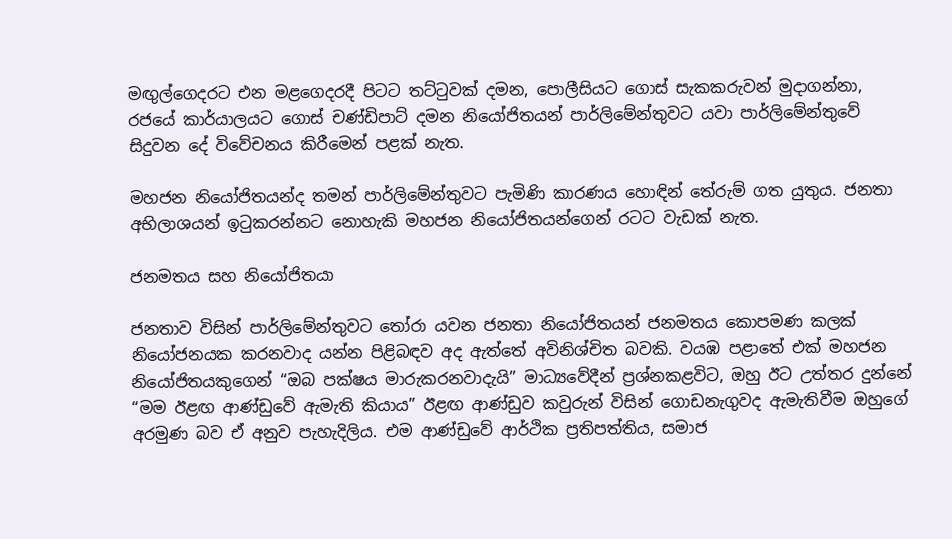මඟුල්ගෙදරට එන මළගෙදරදී පිටට තට්ටුවක් දමන, පොලීසියට ගොස් සැකකරුවන් මුදාගන්නා, රජයේ කාර්යාලයට ගොස් චණ්ඩිපාට් දමන නියෝජිතයන් පාර්ලිමේන්තුවට යවා පාර්ලිමේන්තුවේ සිදුවන දේ විවේචනය කිරීමෙන් පළක් නැත.

මහජන නියෝජිතයන්ද තමන් පාර්ලිමේන්තුවට පැමිණි කාරණය හොඳින් තේරුම් ගත යුතුය. ජනතා අභිලාශයන් ඉටුකරන්නට නොහැකි මහජන නියෝජිතයන්ගෙන් රටට වැඩක් නැත.

ජනමතය සහ නියෝජිතයා

ජනතාව විසින් පාර්ලිමේන්තුවට තෝරා යවන ජනතා නියෝජිතයන් ජනමතය කොපමණ කලක් නියෝජනයක කරනවාද යන්න පිළිබඳව අද ඇත්තේ අවිනිශ්චිත බවකි. වයඹ පළාතේ එක් මහජන නියෝජිතයකුගෙන් “ඔබ පක්ෂය මාරුකරනවාදැයි” මාධ්‍යවේදීන් ප්‍රශ්නකළවිට, ඔහු ඊට උත්තර දුන්නේ “මම ඊළඟ ආණ්ඩුවේ ඇමැති කියාය” ඊළඟ ආණ්ඩුව කවුරුන් විසින් ගොඩනැගුවද ඇමැතිවීම ඔහුගේ අරමුණ බව ඒ අනුව පැහැදිලිය. එම ආණ්ඩුවේ ආර්ථික ප්‍රතිපත්තිය, සමාජ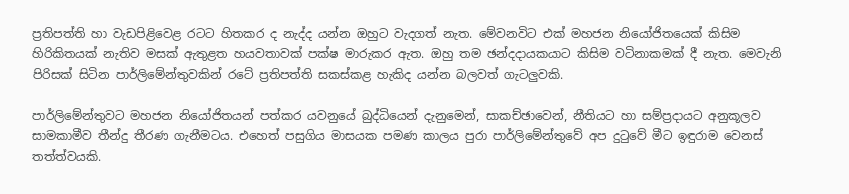ප්‍රතිපත්ති හා වැඩපිළිවෙළ රටට හිතකර ද නැද්ද යන්න ඔහුට වැදගත් නැත. මේවනවිට එක් මහජන නියෝජිතයෙක් කිසිම හිරිකිතයක් නැතිව මසක් ඇතුළත හයවතාවක් පක්ෂ මාරුකර ඇත. ඔහු තම ඡන්දදායකයාට කිසිම වටිනාකමක් දී නැත. මෙවැනි පිරිසක් සිටින පාර්ලිමේන්තුවකින් රටේ ප්‍රතිපත්ති සකස්කළ හැකිද යන්න බලවත් ගැටලුවකි.

පාර්ලිමේන්තුවට මහජන නියෝජිතයන් පත්කර යවනුයේ බුද්ධියෙන් දැනුමෙන්, සාකච්ඡාවෙන්, නීතියට හා සම්ප්‍රදායට අනුකූලව සාමකාමීව තීන්දු තීරණ ගැනීමටය. එහෙත් පසුගිය මාසයක පමණ කාලය පුරා පාර්ලිමේන්තුවේ අප දුටුවේ මීට ඉඳුරාම වෙනස් තත්ත්වයකි.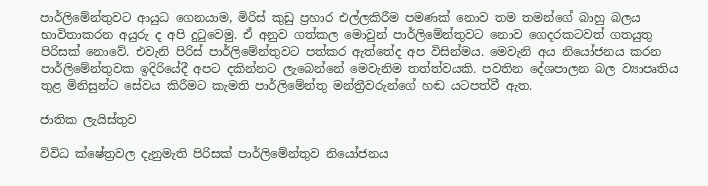පාර්ලිමේන්තුවට ආයුධ ගෙනයාම, මිරිස් කුඩු ප්‍රහාර එල්ලකිරීම පමණක් නොව තම තමන්ගේ බාහු බලය භාවිතාකරන අයුරු ද අපි දුටුවෙමු. ඒ අනුව ගත්කල මොවුන් පාර්ලිමේන්තුවට නොව ගෙදරකටවත් ගතයුතු පිරිසක් නොවේ. එවැනි පිරිස් පාර්ලිමේන්තුවට පත්කර ඇත්තේද අප විසින්මය. මෙවැනි අය නි‍යෝජනය කරන පාර්ලිමේන්තුවක ඉදිරියේදී අපට දකින්නට ලැබෙන්නේ මෙවැනිම තත්ත්වයකි. පවතින දේශපාලන බල ව්‍යාපෘතිය තුළ මිනිසුන්ට සේවය කිරීමට කැමති පාර්ලිමේන්තු මන්ත්‍රීවරුන්ගේ හඬ යටපත්වී ඇත.

ජාතික ලැයිස්තුව

විවිධ ක්ෂේත්‍රවල දැනුමැති පිරිසක් පාර්ලිමේන්තුව නියෝජනය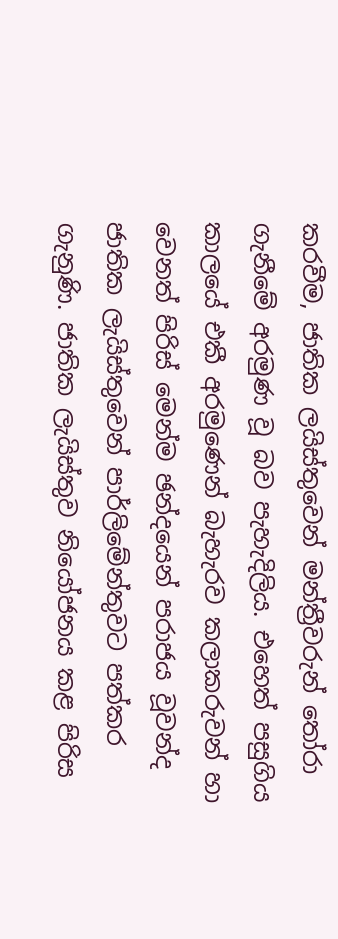කරවීම, ජාතික ලයිස්තුවෙන් මන්ත්‍රීවරුන් තෝරා ගැනීමේ අරමුණ වූ බව පැහැදිලිය. එහෙත් පසුගිය කාලයේ එකී අරමුණෙන් බැහැරව කලාකරුවන් හා වෙනත් පිරිස් මෙන්ම ඡන්දයෙන් පරාජය වූවන්ද ජාතික ලැයිස්තුවෙන් පාර්ලිමේන්තුවට පත්කර ගැනුණි. ජාතික ලැයිස්තුව නියෝජනය කළ පිරිස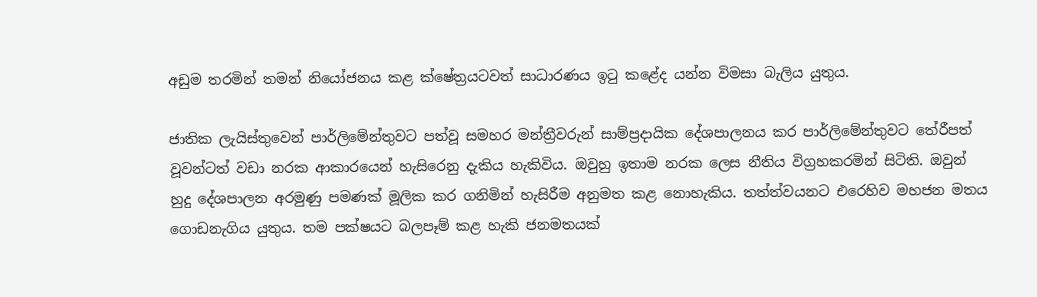අඩුම තරමින් තමන් නියෝජනය කළ ක්ෂේත්‍රයටවත් සාධාරණය ඉටු කළේද යන්න විමසා බැලිය යුතුය.

ජාතික ලැයිස්තුවෙන් පාර්ලිමේන්තුවට පත්වූ සමහර මන්ත්‍රීවරුන් සාම්ප්‍රදායික දේශපාලනය කර පාර්ලිමේන්තුවට තේරීපත් වූවන්ටත් වඩා නරක ආකාරයෙන් හැසිරෙනු දැකිය හැකිවිය. ඔවුහු ඉතාම නරක ලෙස නීතිය විග්‍රහකරමින් සිටිති. ඔවුන් හුදු දේශපාලන අරමුණු පමණක් මූලික කර ගනිමින් හැසිරීම අනුමත කළ නොහැකිය. තත්ත්වයනට එරෙහිව මහජන මතය ගොඩනැගිය යුතුය. තම පක්ෂයට බලපෑම් කළ හැකි ජනමතයක්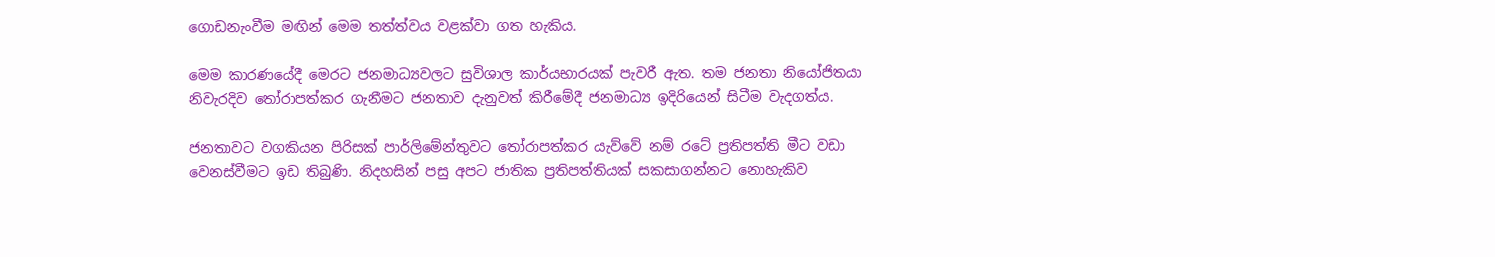ගොඩනැංවීම මඟින් මෙම තත්ත්වය වළක්වා ගත හැකිය.

මෙම කාරණයේදී මෙරට ජනමාධ්‍යවලට සුවිශාල කාර්යභාරයක් පැවරී ඇත. තම ජනතා නියෝජිතයා නිවැරදිව තෝරාපත්කර ගැනීමට ජනතාව දැනුවත් කිරීමේදී ජනමාධ්‍ය ඉදිරියෙන් සිටීම වැදගත්ය.

ජනතාවට වගකියන පිරිසක් පාර්ලිමේන්තුවට තෝරාපත්කර යැව්වේ නම් රටේ ප්‍රතිපත්ති මීට වඩා වෙනස්වීමට ඉඩ තිබුණි. නිදහසින් පසු අපට ජාතික ප්‍රතිපත්තියක් සකසාගන්නට නොහැකිව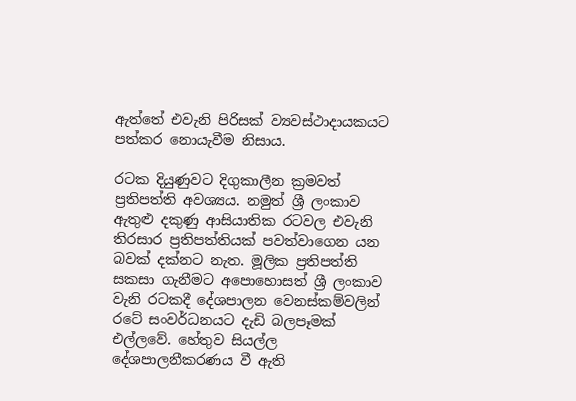ඇත්තේ එවැනි පිරිසක් ව්‍යවස්ථාදායකයට පත්කර නොයැවීම නිසාය.

රටක දියුණුවට දිගුකාලීන ක්‍රමවත් ප්‍රතිපත්ති අවශ්‍යය. නමුත් ශ්‍රී ලංකාව ඇතුළු දකුණු ආසියාතික රටවල එවැනි තිරසාර ප්‍රතිපත්තියක් පවත්වාගෙන යන බවක් දක්නට නැත. මූලික ප්‍රතිපත්ති සකසා ගැනීමට අපොහොසත් ශ්‍රී ලංකාව වැනි රටකදී දේශපාලන වෙනස්කම්වලින් රටේ සංවර්ධනයට දැඩි බලපෑමක් එල්ලවේ. හේතුව සියල්ල දේශපාලනීකරණය වී ඇති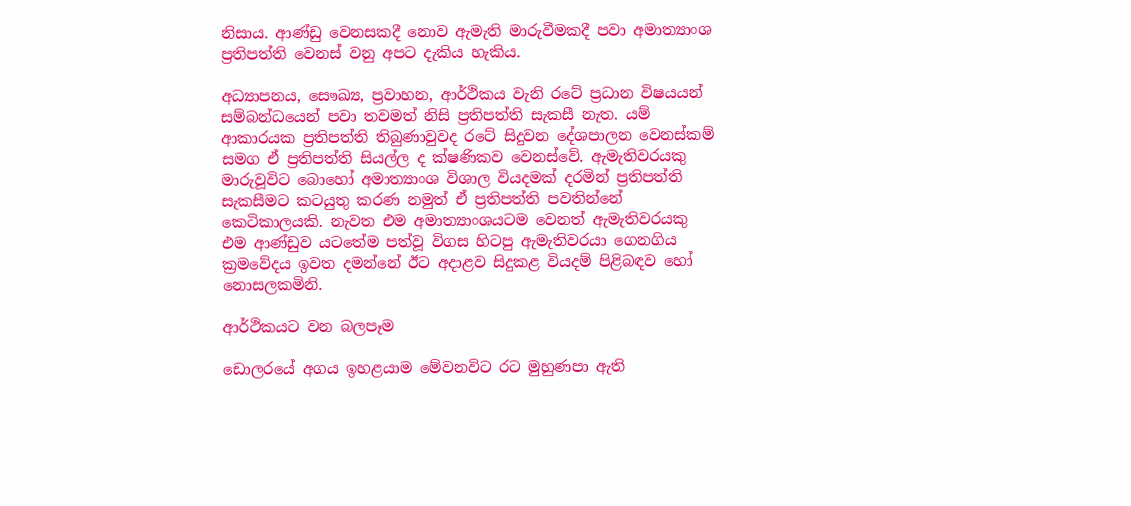නිසාය. ආණ්ඩු වෙනසකදී නොව ඇමැති මාරුවීමකදී පවා අමාත්‍යාංශ ප්‍රතිපත්ති වෙනස් වනු අපට දැකිය හැකිය.

අධ්‍යාපනය, සෞඛ්‍ය, ප්‍රවාහන, ආර්ථිකය වැනි රටේ ප්‍රධාන විෂයයන් සම්බන්ධයෙන් පවා තවමත් නිසි ප්‍රතිපත්ති සැකසී නැත. යම් ආකාරයක ප්‍රතිපත්ති තිබුණාවුවද රටේ සිදුවන දේශපාලන වෙනස්කම් සමග ඒ ප්‍රතිපත්ති සියල්ල ද ක්ෂණිකව වෙනස්වේ. ඇමැතිවරයකු මාරුවූවිට බොහෝ අමාත්‍යාංශ විශාල වියදමක් දරමින් ප්‍රතිපත්ති සැකසීමට කටයුතු කරණ නමුත් ඒ ප්‍රතිපත්ති පවතින්නේ කෙටිකාලයකි. නැවත එම අමාත්‍යාංශයටම වෙනත් ඇමැතිවරයකු එම ආණ්ඩුව යටතේම පත්වූ විගස හිටපු ඇමැතිවරයා ගෙනගිය ක්‍රමවේදය ඉවත දමන්නේ ඊට අදාළව සිදුකළ වියදම් පිළිබඳව හෝ නොසලකමිනි.

ආර්ථිකයට වන බලපෑම

ඩොලරයේ අගය ඉහළයාම මේවනවිට රට මුහුණපා ඇති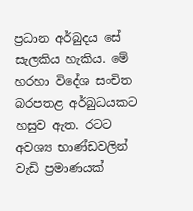ප්‍රධාන අර්බුදය සේ සැලකිය හැකිය. මේ හරහා විදේශ සංචිත බරපතළ අර්බුධයකට හසුව ඇත. රටට අවශ්‍ය භාණ්ඩවලින් වැඩි ප්‍රමාණයක්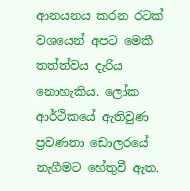ආනයනය කරන රටක් වශයෙන් අපට මෙකී තත්ත්වය දැරිය නොහැකිය. ලෝක ආර්ථිකයේ ඇතිවුණ ප්‍රවණතා ඩොලරයේ නැගීමට හේතුවී ඇත.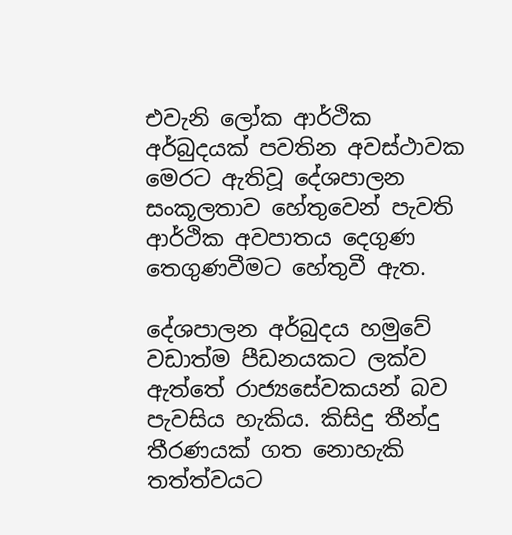එවැනි ලෝක ආර්ථික අර්බුදයක් පවතින අවස්ථාවක මෙරට ඇතිවූ දේශපාලන සංකූලතාව හේතුවෙන් පැවති ආර්ථික අවපාතය දෙගුණ තෙගුණවීමට හේතුවී ඇත.

දේශපාලන අර්බුදය හමුවේ වඩාත්ම පීඩනයකට ලක්ව ඇත්තේ රාජ්‍යසේවකයන් බව පැවසිය හැකිය. කිසිදු තීන්දු තීරණයක් ගත නොහැකි තත්ත්වයට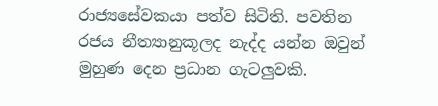රාජ්‍යසේවකයා පත්ව සිටිති. පවතින රජය නීත්‍යානුකූලද නැද්ද යන්න ඔවුන් මුහුණ දෙන ප්‍රධාන ගැටලුවකි.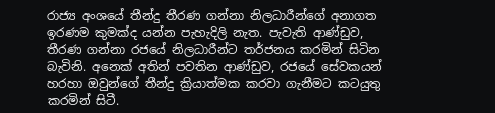රාජ්‍ය අංශයේ තීන්දු තීරණ ගන්නා නිලධාරීන්ගේ අනාගත ඉරණම කුමක්ද යන්න පැහැදිලි නැත. පැවැති ආණ්ඩුව, තීරණ ගන්නා රජයේ නිලධාරීන්ට තර්ජනය කරමින් සිටින බැවිනි. අනෙක් අතින් පවතින ආණ්ඩුව, රජයේ සේවකයන් හරහා ඔවුන්ගේ තීන්දු ක්‍රියාත්මක කරවා ගැනීමට කටයුතු කරමින් සිටී.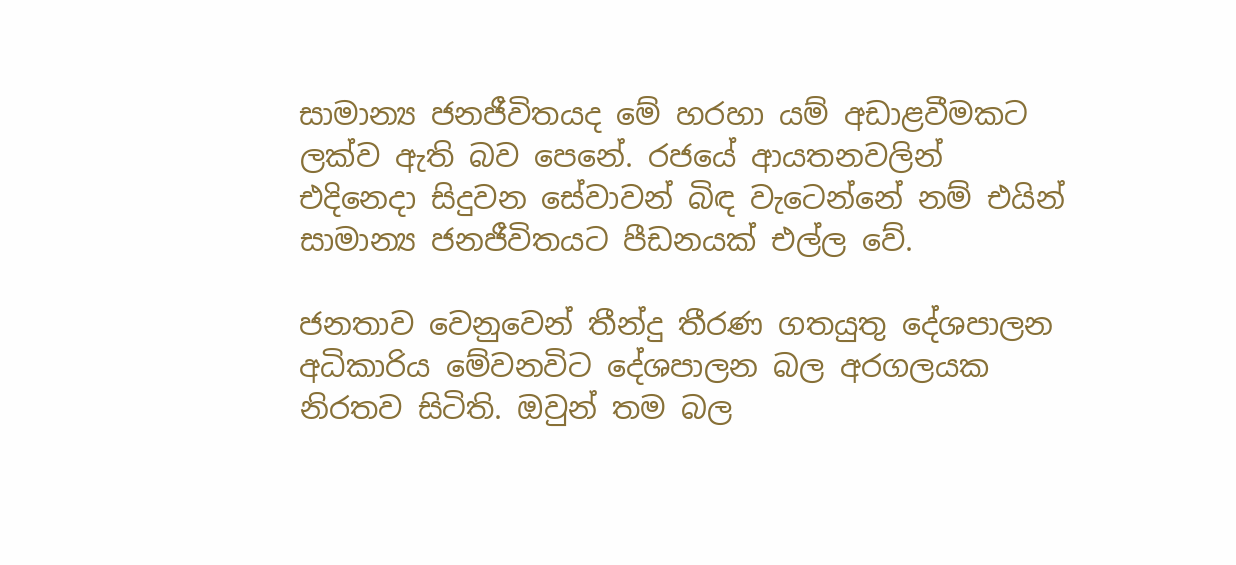සාමාන්‍ය ජනජීවිතයද මේ හරහා යම් අඩාළවීමකට ලක්ව ඇති බව පෙනේ. රජයේ ආයතනවලින් එදිනෙදා සිදුවන සේවාවන් බිඳ වැටෙන්නේ නම් එයින් සාමාන්‍ය ජනජීවිතයට පීඩනයක් එල්ල වේ.

ජනතාව වෙනුවෙන් තීන්දු තීරණ ගතයුතු දේශපාලන අධිකාරිය මේවනවිට දේශපාලන බල අරගලයක නිරතව සිටිති. ඔවුන් තම බල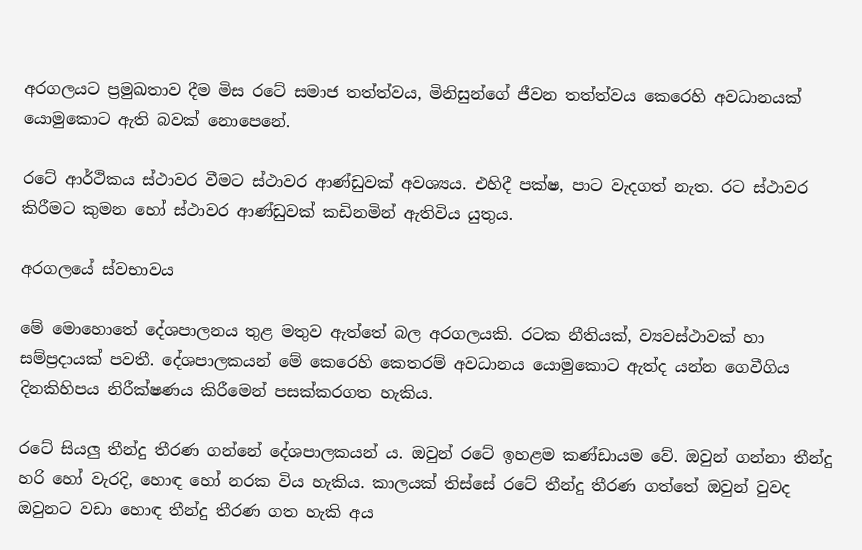අරගලයට ප්‍රමුඛතාව දීම මිස රටේ සමාජ තත්ත්වය, මිනිසුන්ගේ ජීවන තත්ත්වය කෙරෙහි අවධානයක් යොමුකොට ඇති බවක් නොපෙනේ.

රටේ ආර්ථිකය ස්ථාවර වීමට ස්ථාවර ආණ්ඩුවක් අවශ්‍යය. එහිදී පක්ෂ, පාට වැදගත් නැත. රට ස්ථාවර කිරීමට කුමන හෝ ස්ථාවර ආණ්ඩුවක් කඩිනමින් ඇතිවිය යුතුය.

අරගලයේ ස්වභාවය

මේ මොහොතේ දේශපාලනය තුළ මතුව ඇත්තේ බල අරගලයකි. රටක නීතියක්, ව්‍යවස්ථාවක් හා සම්ප්‍රදායක් පවතී. දේශපාලකයන් මේ කෙරෙහි කෙතරම් අවධානය යොමුකොට ඇත්ද යන්න ගෙවීගිය දිනකිහිපය නිරීක්ෂණය කිරීමෙන් පසක්කරගත හැකිය.

රටේ සියලු තීන්දු තීරණ ගන්නේ දේශපාලකයන් ය. ඔවුන් රටේ ඉහළම කණ්ඩායම වේ. ඔවුන් ගන්නා තීන්දු හරි හෝ වැරදි, හොඳ හෝ නරක විය හැකිය. කාලයක් තිස්සේ රටේ තීන්දු තීරණ ගත්තේ ඔවුන් වුවද ඔවුනට වඩා හොඳ තීන්දු තීරණ ගත හැකි අය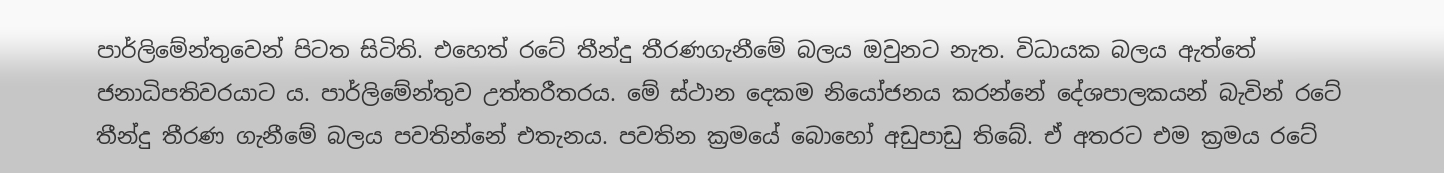පාර්ලිමේන්තුවෙන් පිටත සිටිති. එහෙත් රටේ තීන්දු තීරණගැනීමේ බලය ඔවුනට නැත. විධායක බලය ඇත්තේ ජනාධිපතිවරයාට ය. පාර්ලිමේන්තුව උත්තරීතරය. මේ ස්ථාන දෙකම නියෝජනය කරන්නේ දේශපාලකයන් බැවින් රටේ තීන්දු තීරණ ගැනීමේ බලය පවතින්නේ එතැනය. පවතින ක්‍රමයේ බොහෝ අඩුපාඩු තිබේ. ඒ අතරට එම ක්‍රමය රටේ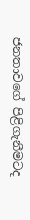ජනතාවගේ පිළිගැනීමටද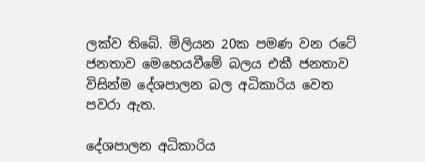ලක්ව තිබේ. මිලියන 20ක පමණ වන රටේ ජනතාව මෙහෙයවීමේ බලය එකී ජනතාව විසින්ම දේශපාලන බල අධිකාරිය වෙත පවරා ඇත.

දේශපාලන අධිකාරිය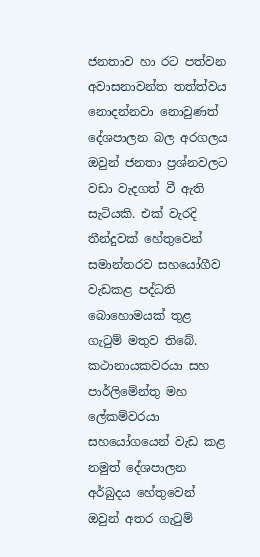ජනතාව හා රට පත්වන අවාසනාවන්ත තත්ත්වය නොදන්නවා නොවුණත් දේශපාලන බල අරගලය ඔවුන් ජනතා ප්‍රශ්නවලට වඩා වැදගත් වී ඇති සැටියකි. එක් වැරදි තීන්දුවක් හේතුවෙන් සමාන්තරව සහයෝගීව වැඩකළ පද්ධති බොහොමයක් තුළ ගැටුම් මතුව තිබේ. කථානායකවරයා සහ පාර්ලිමේන්තු මහ ලේකම්වරයා සහයෝගයෙන් වැඩ කළ නමුත් දේශපාලන අර්බුදය හේතුවෙන් ඔවුන් අතර ගැටුම්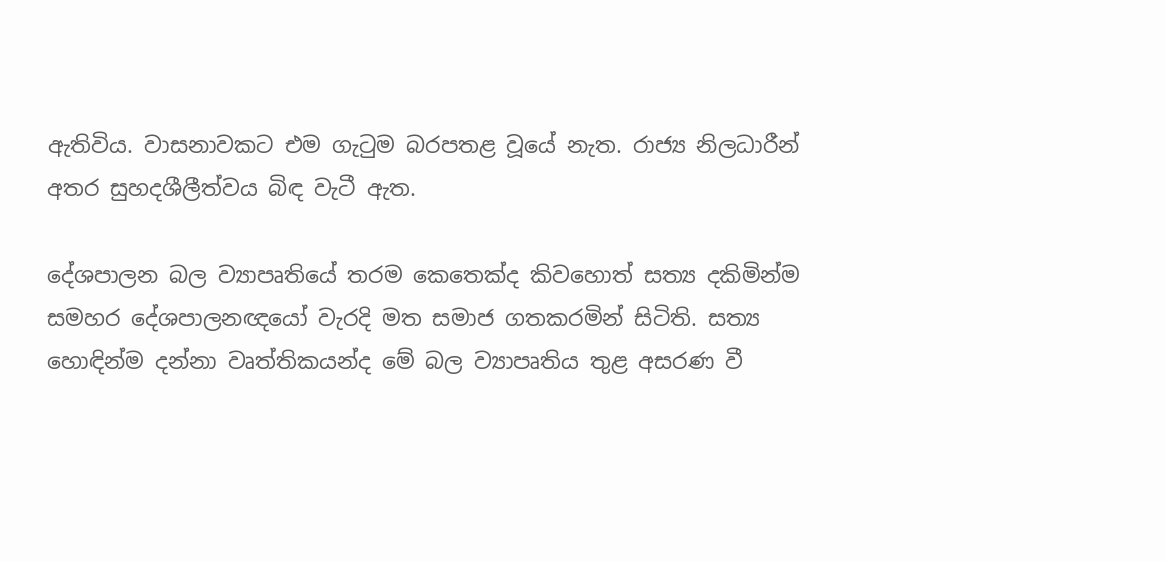ඇතිවිය. වාසනාවකට එම ගැටුම බරපතළ වූයේ නැත. රාජ්‍ය නිලධාරීන් අතර සුහදශීලීත්වය බිඳ වැටී ඇත.

දේශපාලන බල ව්‍යාපෘතියේ තරම කෙතෙක්ද කිවහොත් සත්‍ය දකිමින්ම සමහර දේශපාලනඥයෝ වැරදි මත සමාජ ගතකරමින් සිටිති. සත්‍ය හොඳින්ම දන්නා වෘත්තිකයන්ද මේ බල ව්‍යාපෘතිය තුළ අසරණ වී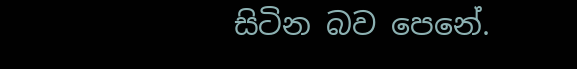සිටින බව පෙනේ.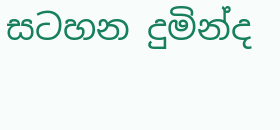සටහන දුමින්ද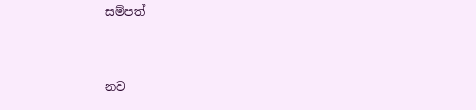සම්පත්



නව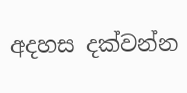අදහස දක්වන්න